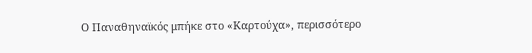Ο Παναθηναϊκός μπήκε στο «Καρτούχα», περισσότερο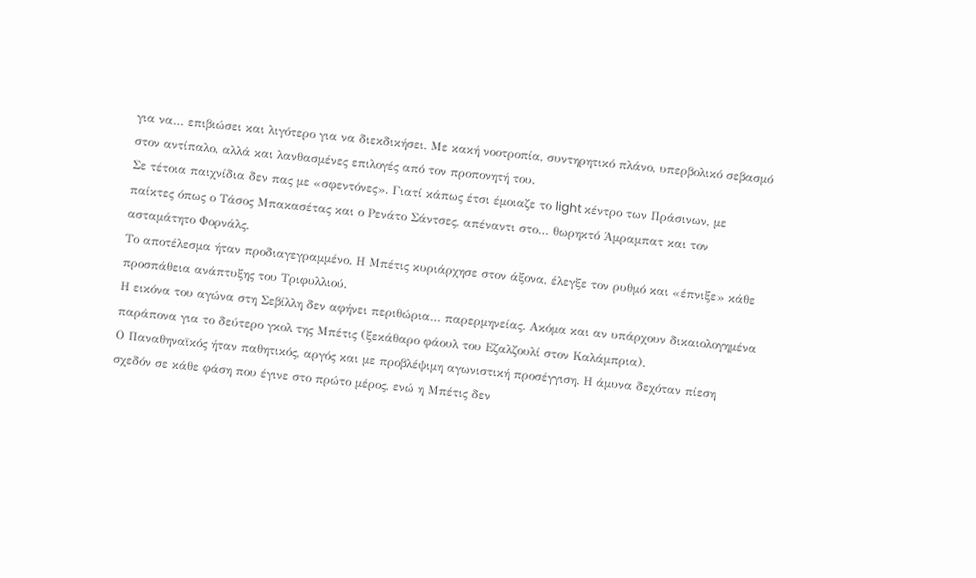για να… επιβιώσει και λιγότερο για να διεκδικήσει. Με κακή νοοτροπία, συντηρητικό πλάνο, υπερβολικό σεβασμό στον αντίπαλο, αλλά και λανθασμένες επιλογές από τον προπονητή του.
Σε τέτοια παιχνίδια δεν πας με «σφεντόνες». Γιατί κάπως έτσι έμοιαζε το light κέντρο των Πράσινων, με παίκτες όπως ο Τάσος Μπακασέτας και ο Ρενάτο Σάντσες, απέναντι στο… θωρηκτό Άμραμπατ και τον ασταμάτητο Φορνάλς.
Το αποτέλεσμα ήταν προδιαγεγραμμένο. Η Μπέτις κυριάρχησε στον άξονα, έλεγξε τον ρυθμό και «έπνιξε» κάθε προσπάθεια ανάπτυξης του Τριφυλλιού.
Η εικόνα του αγώνα στη Σεβίλλη δεν αφήνει περιθώρια… παρερμηνείας. Ακόμα και αν υπάρχουν δικαιολογημένα παράπονα για το δεύτερο γκολ της Μπέτις (ξεκάθαρο φάουλ του Εζαλζουλί στον Καλάμπρια).
Ο Παναθηναϊκός ήταν παθητικός, αργός και με προβλέψιμη αγωνιστική προσέγγιση. Η άμυνα δεχόταν πίεση σχεδόν σε κάθε φάση που έγινε στο πρώτο μέρος, ενώ η Μπέτις δεν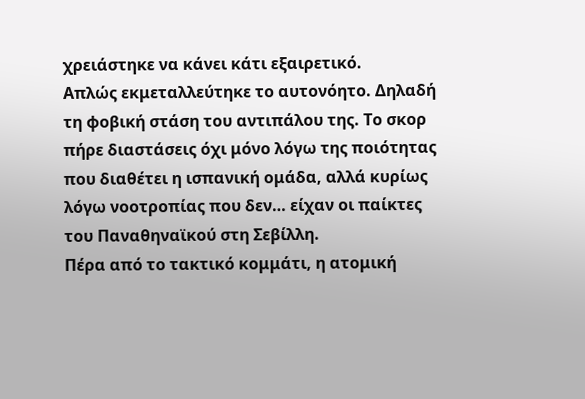χρειάστηκε να κάνει κάτι εξαιρετικό.
Απλώς εκμεταλλεύτηκε το αυτονόητο. Δηλαδή τη φοβική στάση του αντιπάλου της. Το σκορ πήρε διαστάσεις όχι μόνο λόγω της ποιότητας που διαθέτει η ισπανική ομάδα, αλλά κυρίως λόγω νοοτροπίας που δεν… είχαν οι παίκτες του Παναθηναϊκού στη Σεβίλλη.
Πέρα από το τακτικό κομμάτι, η ατομική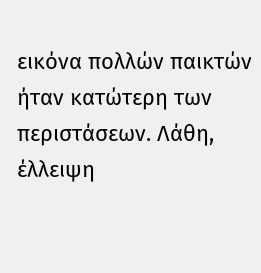εικόνα πολλών παικτών ήταν κατώτερη των περιστάσεων. Λάθη, έλλειψη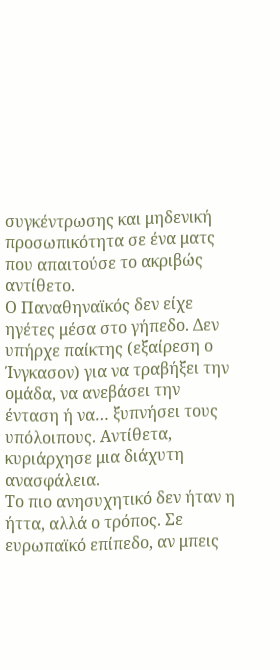συγκέντρωσης και μηδενική προσωπικότητα σε ένα ματς που απαιτούσε το ακριβώς αντίθετο.
Ο Παναθηναϊκός δεν είχε ηγέτες μέσα στο γήπεδο. Δεν υπήρχε παίκτης (εξαίρεση ο Ίνγκασον) για να τραβήξει την ομάδα, να ανεβάσει την ένταση ή να… ξυπνήσει τους υπόλοιπους. Αντίθετα, κυριάρχησε μια διάχυτη ανασφάλεια.
Το πιο ανησυχητικό δεν ήταν η ήττα, αλλά ο τρόπος. Σε ευρωπαϊκό επίπεδο, αν μπεις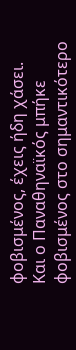φοβισμένος, έχεις ήδη χάσει.
Και ο Παναθηναϊκός μπήκε φοβισμένος στο σημαντικότερο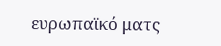ευρωπαϊκό ματς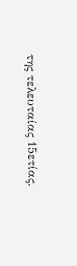της τελευταίας 15ετίας.